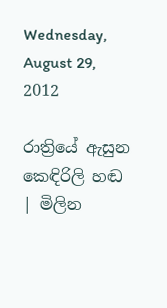Wednesday, August 29, 2012

රාත්‍රියේ ඇසුන කෙඳිරිලි හඬ | මිලින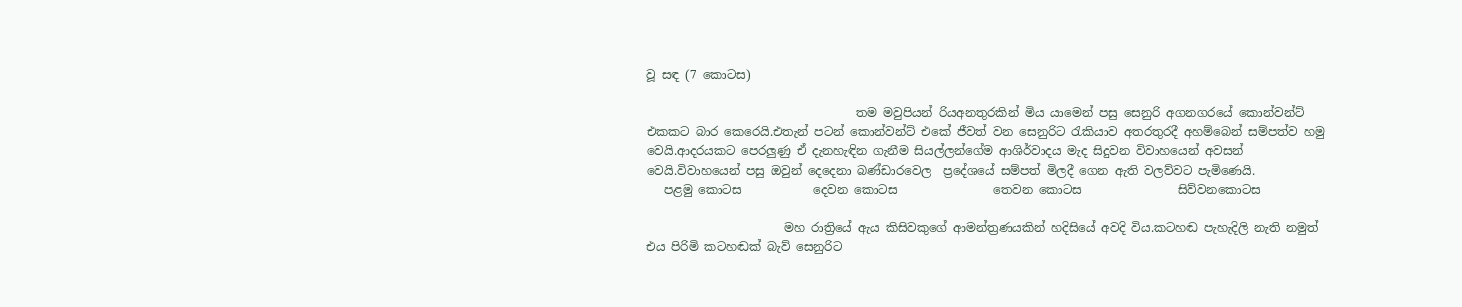වූ සඳ (7 කොටස)

                                   තම මවුපියන් රියඅනතුරකින් මිය යාමෙන් පසු සෙනුරි අගනගරයේ කොන්වන්ට් එකකට බාර කෙරෙයි.එතැන් පටන් කොන්වන්ට් එකේ ජීවත් වන සෙනුරිට රැකියාව අතරතුරදී අහම්බෙන් සම්පත්ව හමු වෙයි.ආදරයකට පෙරලුණු ඒ දැනහැඳින ගැනීම සියල්ලන්ගේම ආශිර්වාදය මැද සිදුවන විවාහයෙන් අවසන් වෙයි.විවාහයෙන් පසු ඔවුන් දෙදෙනා බණ්ඩාරවෙල  ප්‍රදේශයේ සම්පත් මිලදී ගෙන ඇති වලව්වට පැමිණෙයි.
   පළමු කොටස            දෙවන කොටස                තෙවන කොටස                සිව්වනකොටස

                       මහ රාත්‍රියේ ඇය කිසිවකුගේ ආමන්ත්‍රණයකින් හදිසියේ අවදි විය.කටහඬ පැහැදිලි නැති නමුත් එය පිරිමි කටහඬක් බැව් සෙනුරිට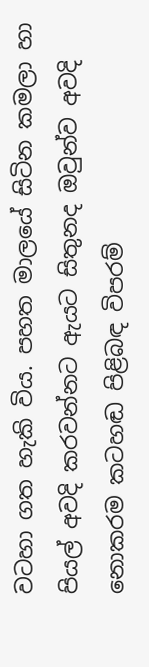වටහා ගත හැකි විය. පහත මාලයේ සිටින කමලා හා පියල් අවදි කරවන්නට ඇයට සිතුනද ඔවුන්ව අවදි නොකරම කටහඬ පිළිබඳ විපරම්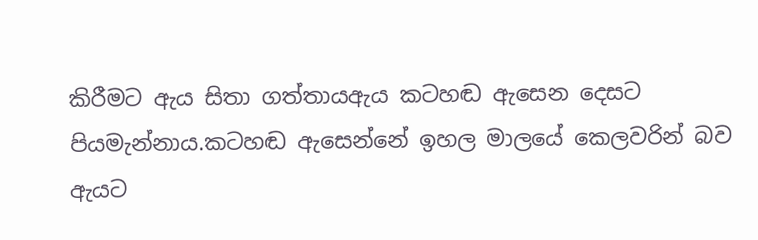කිරීමට ඇය සිතා ගත්තායඇය කටහඬ ඇසෙන දෙසට පියමැන්නාය.කටහඬ ඇසෙන්නේ ඉහල මාලයේ කෙලවරින් බව ඇයට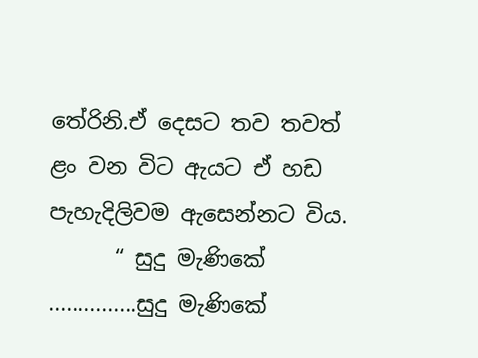තේරිනි.ඒ දෙසට තව තවත් ළං වන විට ඇයට ඒ හඩ පැහැදිලිවම ඇසෙන්නට විය.
      “ සුදු මැණිකේ ...............සුදු මැණිකේ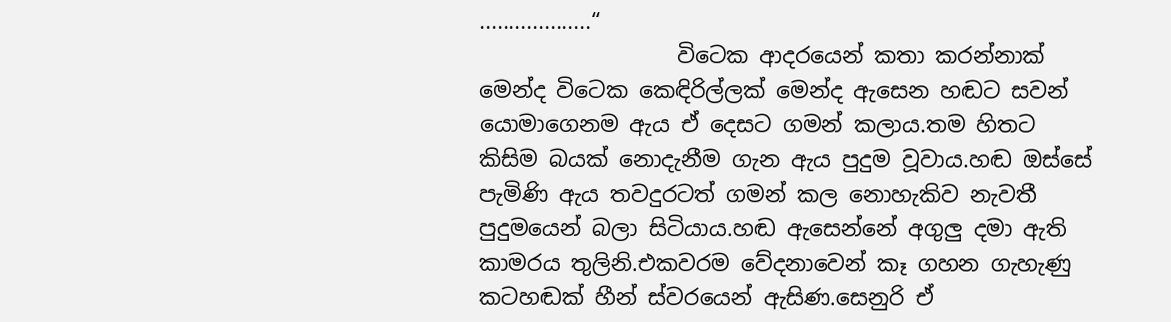...................“
                  විටෙක ආදරයෙන් කතා කරන්නාක් මෙන්ද විටෙක කෙඳිරිල්ලක් මෙන්ද ඇසෙන හඬට සවන් යොමාගෙනම ඇය ඒ දෙසට ගමන් කලාය.තම හිතට කිසිම බයක් නොදැනීම ගැන ඇය පුදුම වූවාය.හඬ ඔස්සේ පැමිණි ඇය තවදුරටත් ගමන් කල නොහැකිව නැවතී පුදුමයෙන් බලා සිටියාය.හඬ ඇසෙන්නේ අගුලු දමා ඇති කාමරය තුලිනි.එකවරම වේදනාවෙන් කෑ ගහන ගැහැණු කටහඬක් හීන් ස්වරයෙන් ඇසිණ.සෙනුරි ඒ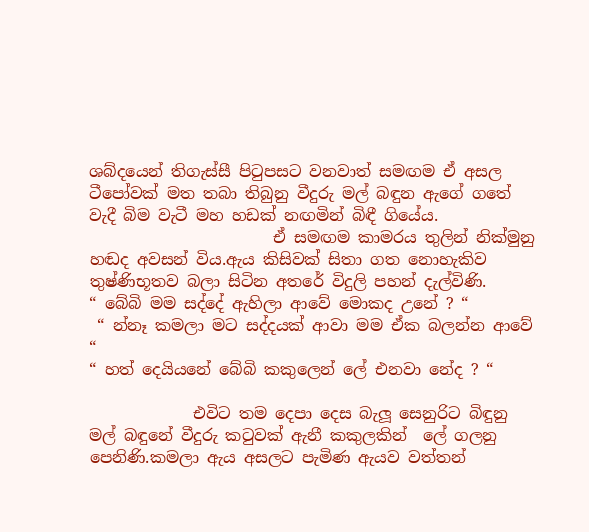ශබ්දයෙන් තිගැස්සී පිටුපසට වනවාත් සමඟම ඒ අසල ටීපෝවක් මත තබා තිබුනු වීදුරු මල් බඳුන ඇගේ ගතේ වැදී බිම වැටී මහ හඩක් නඟමින් බිඳී ගියේය.
                       ඒ සමඟම කාමරය තුලින් නික්මුනු හඬද අවසන් විය.ඇය කිසිවක් සිතා ගත නොහැකිව තුෂ්ණිභූතව බලා සිටින අතරේ විදුලි පහන් දැල්විණි.
“ බේබි මම සද්දේ ඇහිලා ආවේ මොකද උනේ ? “
 “ න්නෑ කමලා මට සද්දයක් ආවා මම ඒක බලන්න ආවේ “
“ හත් දෙයියනේ බේබි කකුලෙන් ලේ එනවා නේද ? “

             එවිට තම දෙපා දෙස බැලූ සෙනුරිට බිඳුනු මල් බඳුනේ වීදුරු කටුවක් ඇනී කකුලකින්  ලේ ගලනු පෙනිණි.කමලා ඇය අසලට පැමිණ ඇයව වත්තන්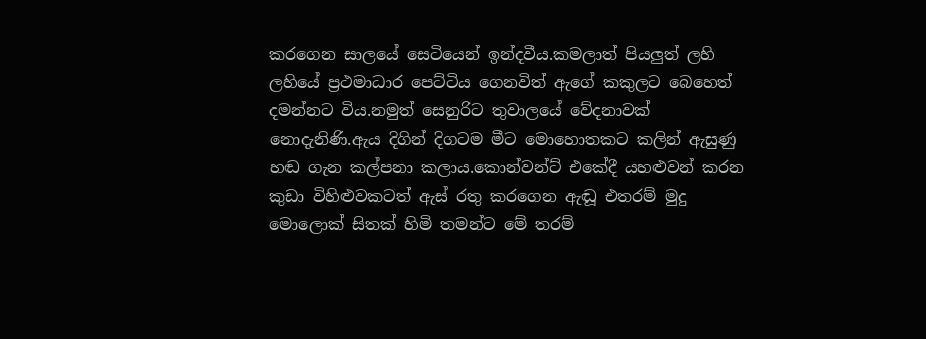කරගෙන සාලයේ සෙටියෙන් ඉන්දවීය.කමලාත් පියලුත් ලහි ලහියේ ප්‍රථමාධාර පෙට්ටිය ගෙනවිත් ඇගේ කකුලට බෙහෙත් දමන්නට විය.නමුත් සෙනුරිට තුවාලයේ වේදනාවක් නොදැනිණි.ඇය දිගින් දිගටම මීට මොහොතකට කලින් ඇසුණු හඬ ගැන කල්පනා කලාය.කොන්වන්ට් එකේදී යහළුවන් කරන කුඩා විහිළුවකටත් ඇස් රතු කරගෙන ඇඬූ එතරම් මුදු මොලොක් සිතක් හිමි තමන්ට මේ තරම්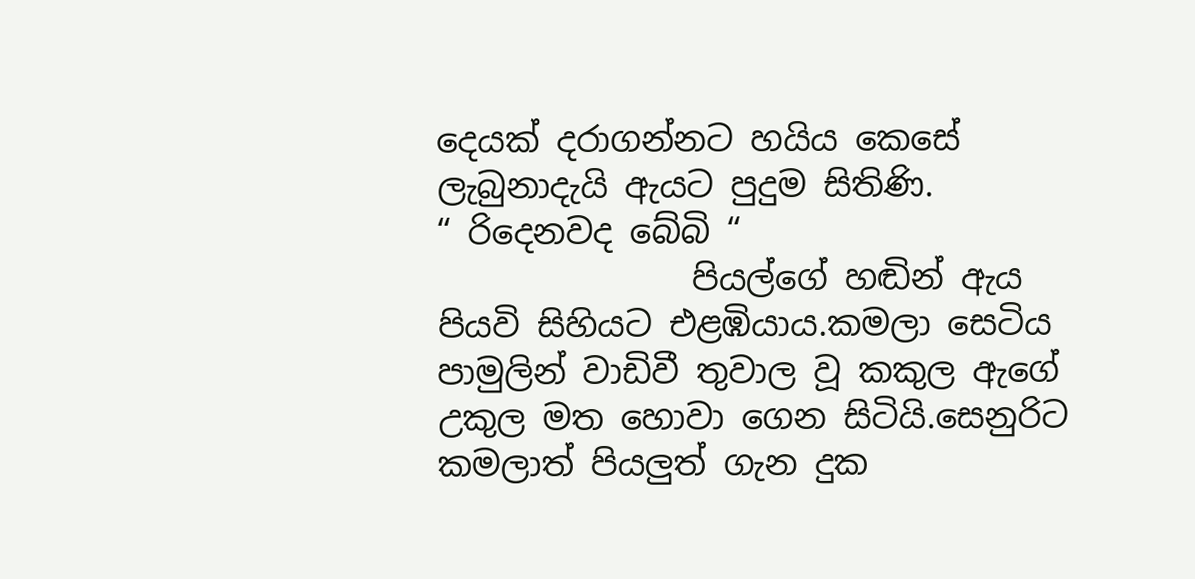දෙයක් දරාගන්නට හයිය කෙසේ ලැබුනාදැයි ඇයට පුදුම සිතිණි.
“ රිදෙනවද බේබි “
               පියල්ගේ හඬින් ඇය පියවි සිහියට එළඹියාය.කමලා සෙටිය පාමුලින් වාඩිවී තුවාල වූ කකුල ඇගේ උකුල මත හොවා ගෙන සිටියි.සෙනුරිට කමලාත් පියලුත් ගැන දුක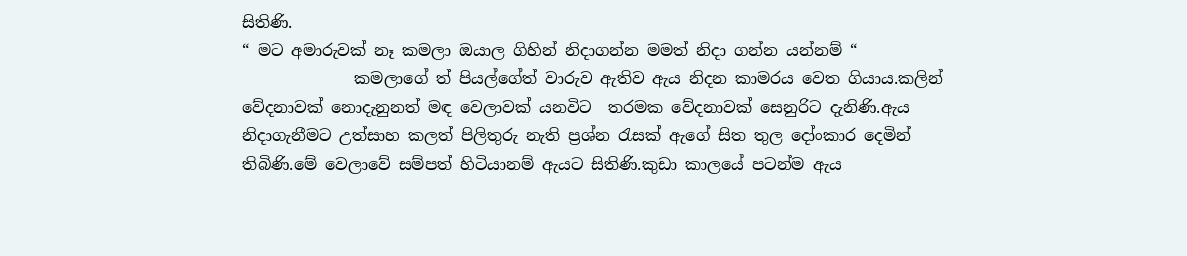සිතිණි.
“ මට අමාරුවක් නෑ කමලා ඔයාල ගිහින් නිදාගන්න මමත් නිදා ගන්න යන්නම් “
              කමලාගේ ත් පියල්ගේත් වාරුව ඇතිව ඇය නිදන කාමරය වෙත ගියාය.කලින් වේදනාවක් නොදැනුනත් මඳ වෙලාවක් යනවිට  තරමක වේදනාවක් සෙනුරිට දැනිණි.ඇය නිදාගැනීමට උත්සාහ කලත් පිලිතුරු නැති ප්‍රශ්න රැසක් ඇගේ සිත තුල දෝංකාර දෙමින් තිබිණි.මේ වෙලාවේ සම්පත් හිටියානම් ඇයට සිතිණි.කුඩා කාලයේ පටන්ම ඇය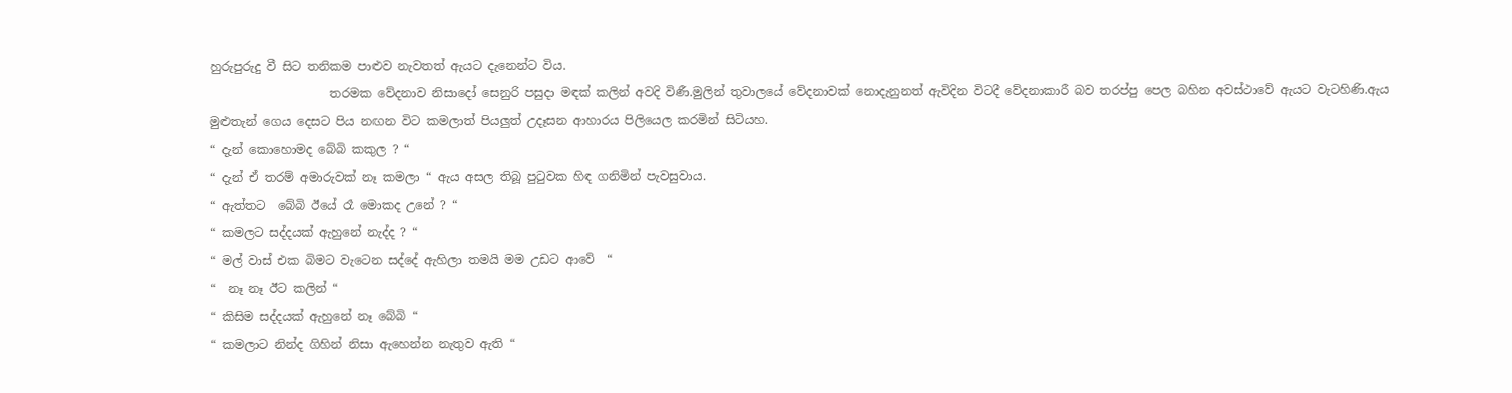හුරුපුරුදු වී සිට තනිකම පාළුව නැවතත් ඇයට දැනෙන්ට විය.
                    තරමක වේදනාව නිසාදෝ සෙනුරි පසුදා මඳක් කලින් අවදි විණී.මුලින් තුවාලයේ වේදනාවක් නොදැනුනත් ඇවිදින විටදී වේදනාකාරී බව තරප්පු පෙල බහින අවස්ථාවේ ඇයට වැටහිණි.ඇය මුළුතැන් ගෙය දෙසට පිය නඟන විට කමලාත් පියලුත් උදෑසන ආහාරය පිලියෙල කරමින් සිටියහ.
“ දැන් කොහොමද බේබි කකුල ? “
“ දැන් ඒ තරම් අමාරුවක් නෑ කමලා “ ඇය අසල තිබූ පුටුවක හිඳ ගනිමින් පැවසුවාය.
“ ඇත්තට  බේබි ඊයේ රෑ මොකද උනේ ? “
“ කමලට සද්දයක් ඇහුනේ නැද්ද ? “
“ මල් වාස් එක බිමට වැටෙන සද්දේ ඇහිලා තමයි මම උඩට ආවේ  “
“  නෑ නෑ ඊට කලින් “
“ කිසිම සද්දයක් ඇහුනේ නෑ බේබි “
“ කමලාට නින්ද ගිහින් නිසා ඇහෙන්න නැතුව ඇති “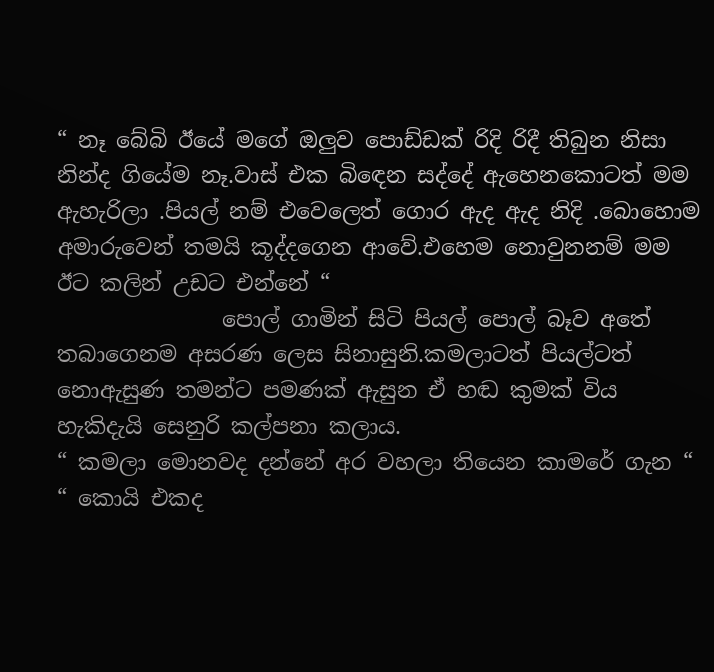“ නෑ බේබි ඊයේ මගේ ඔලුව පොඩ්ඩක් රිදි රිදී තිබුන නිසා නින්ද ගියේම නෑ.වාස් එක බිඳෙන සද්දේ ඇහෙනකොටත් මම ඇහැරිලා .පියල් නම් එවෙලෙත් ගොර ඇද ඇද නිදි .බොහොම අමාරුවෙන් තමයි කූද්දගෙන ආවේ.එහෙම නොවුනනම් මම ඊට කලින් උඩට එන්නේ “
               පොල් ගාමින් සිටි පියල් පොල් බෑව අතේ තබාගෙනම අසරණ ලෙස සිනාසුනි.කමලාටත් පියල්ටත් නොඇසුණ තමන්ට පමණක් ඇසුන ඒ හඬ කුමක් විය හැකිදැයි සෙනුරි කල්පනා කලාය.
“ කමලා මොනවද දන්නේ අර වහලා තියෙන කාමරේ ගැන “
“ කොයි එකද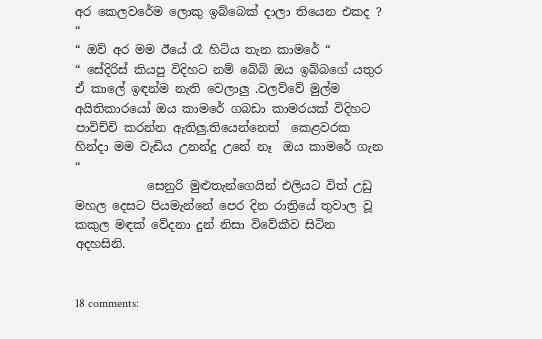අර කෙලවරේම ලොකු ඉබ්බෙක් දාලා තියෙන එකද ? “
“ ඔව් අර මම ඊයේ රෑ හිටිය තැන කාමරේ “
“ සේදිරිස් කියපු විදිහට නම් බේබි ඔය ඉබ්බගේ යතුර ඒ කාලේ ඉඳන්ම නැති වෙලාලු .වලව්වේ මුල්ම අයිතිකාරයෝ ඔය කාමරේ ගබඩා කාමරයක් විදිහට පාවිච්චි කරන්න ඇතිලු.තියෙන්නෙත්  කෙළවරක හින්දා මම වැඩිය උනන්දු උනේ නෑ  ඔය කාමරේ ගැන “
            සෙනුරි මුළුතැන්ගෙයින් එලියට විත් උඩු මහල දෙසට පියමැන්නේ පෙර දින රාත්‍රියේ තුවාල වූ කකුල මඳක් වේදනා දුන් නිසා විවේකීව සිටින අදහසිනි.


18 comments: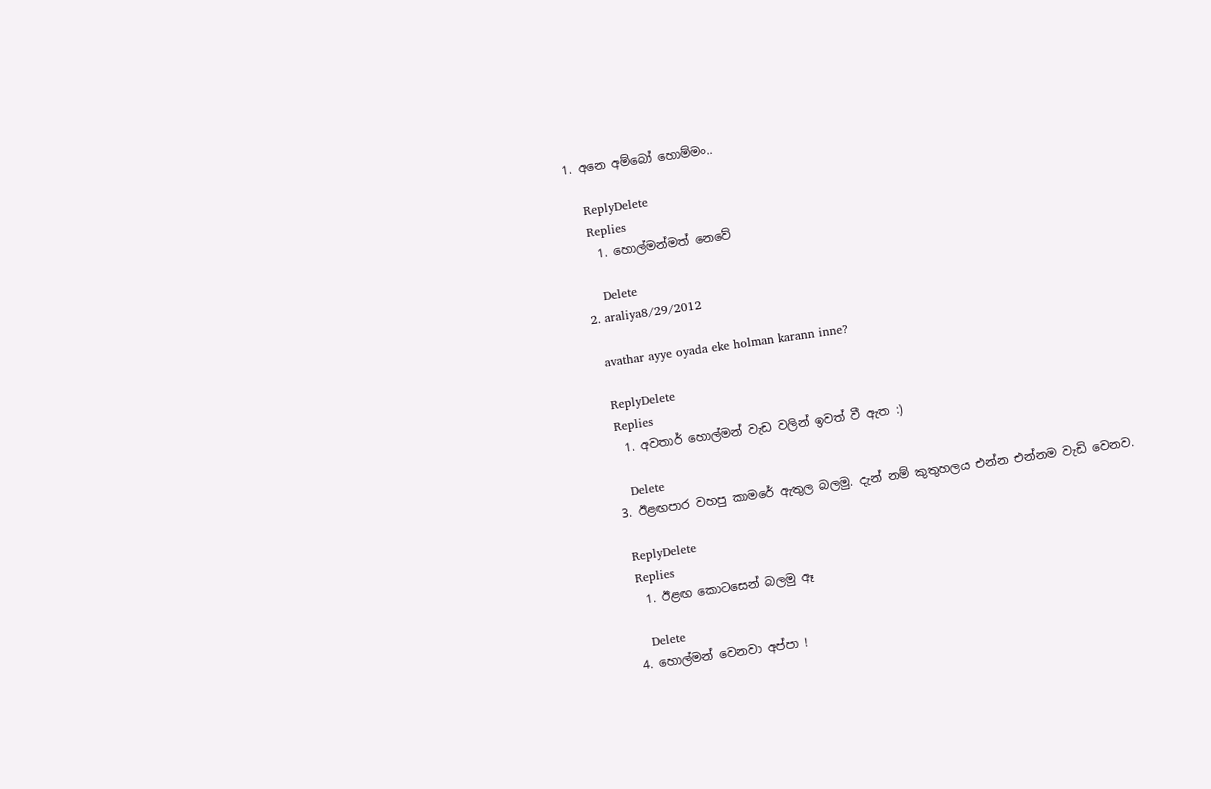1. අනෙ අම්බෝ හොම්මං..

    ReplyDelete
    Replies
    1. හොල්මන්මත් නෙවේ

      Delete
  2. araliya8/29/2012

    avathar ayye oyada eke holman karann inne?

    ReplyDelete
    Replies
    1. අවතාර් හොල්මන් වැඩ වලින් ඉවත් වී ඇත :)

      Delete
  3. ඊළඟපාර වහපු කාමරේ ඇතුල බලමු. දැන් නම් කුතුහලය එන්න එන්නම වැඩි වෙනව.

    ReplyDelete
    Replies
    1. ඊළඟ කොටසෙන් බලමු ඈ

      Delete
  4. හොල්මන් වෙනවා අප්පා !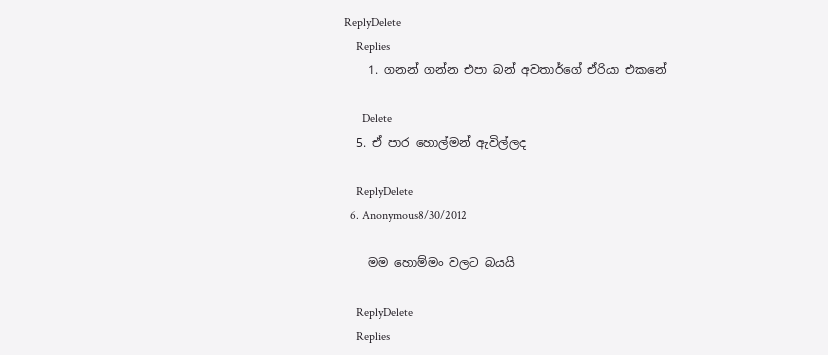ReplyDelete
    Replies
    1. ගනන් ගන්න එපා බන් අවතාර්ගේ ඒරියා එකනේ

      Delete
  5. ඒ පාර හොල්මන් ඇවිල්ලද

    ReplyDelete
  6. Anonymous8/30/2012

    මම හොම්මං වලට බයයි

    ReplyDelete
    Replies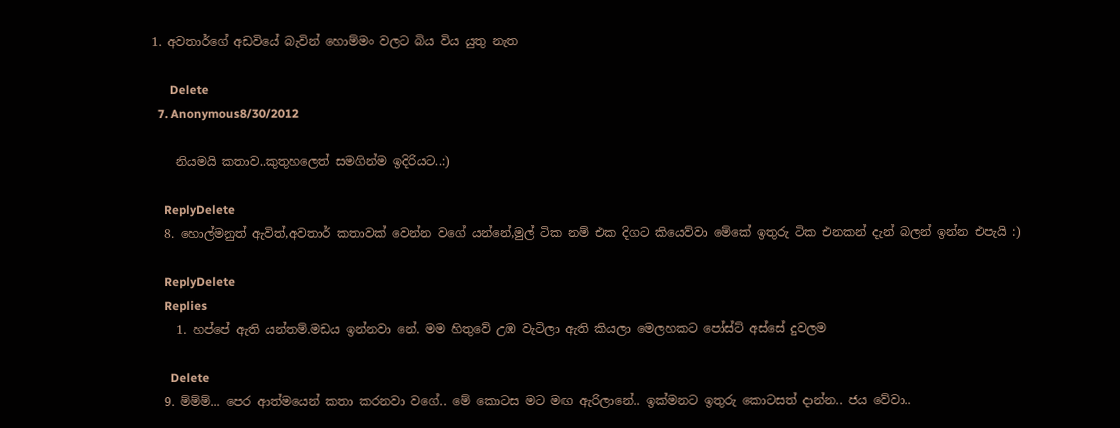1. අවතාර්ගේ අඩවියේ බැවින් හොම්මං වලට බිය විය යුතු නැත

      Delete
  7. Anonymous8/30/2012

    නියමයි කතාව..කුතුහලෙත් සමගින්ම ඉදිරියට..:)

    ReplyDelete
  8. හොල්මනුත් ඇවිත්,අවතාර් කතාවක් වෙන්න වගේ යන්නේ,මුල් ටික නම් එක දිගට කියෙව්වා මේකේ ඉතුරු ටික එනකන් දැන් බලන් ඉන්න එපැයි :)

    ReplyDelete
    Replies
    1. හප්පේ ඇති යන්තම්.මඩය ඉන්නවා නේ. මම හිතුවේ උඹ වැටිලා ඇති කියලා මෙලහකට පෝස්ට් අස්සේ දුවලම

      Delete
  9. ම්ම්ම්... පෙර ආත්මයෙන් කතා කරනවා වගේ.. මේ කොටස මට මඟ ඇරිලානේ.. ඉක්මනට ඉතුරු කොටසත් දාන්න.. ජය වේවා..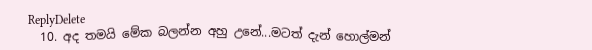ReplyDelete
  10. අද තමයි මේක බලන්න අහු උනේ...මටත් දැන් හොල්මන්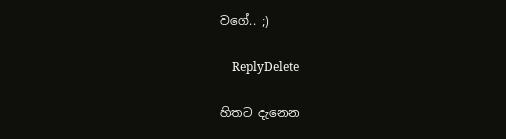වගේ.. ;)

    ReplyDelete

හිතට දැනෙන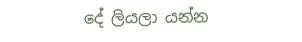දේ ලියලා යන්න